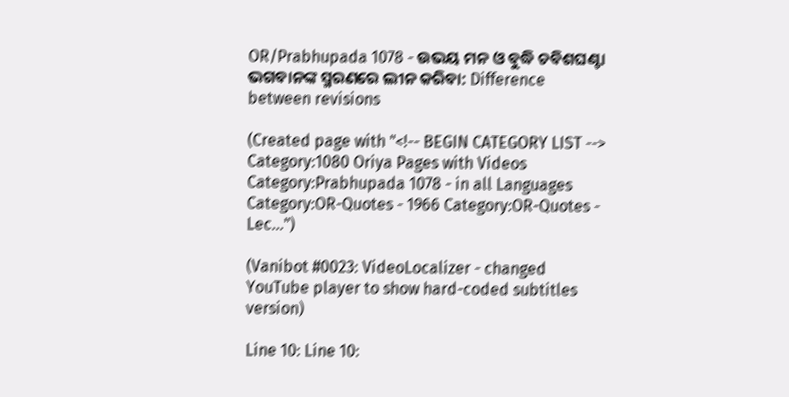OR/Prabhupada 1078 - ଉଭୟ ମନ ଓ ବୁଦ୍ଧି ଚବିଶଘଣ୍ଟା ଭଗବାନଙ୍କ ସ୍ମରଣରେ ଲୀନ କରିବା: Difference between revisions

(Created page with "<!-- BEGIN CATEGORY LIST --> Category:1080 Oriya Pages with Videos Category:Prabhupada 1078 - in all Languages Category:OR-Quotes - 1966 Category:OR-Quotes - Lec...")

(Vanibot #0023: VideoLocalizer - changed YouTube player to show hard-coded subtitles version)

Line 10: Line 10: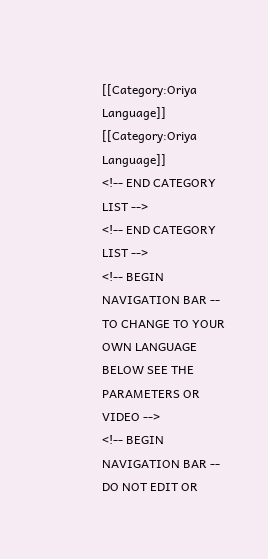[[Category:Oriya Language]]
[[Category:Oriya Language]]
<!-- END CATEGORY LIST -->
<!-- END CATEGORY LIST -->
<!-- BEGIN NAVIGATION BAR -- TO CHANGE TO YOUR OWN LANGUAGE BELOW SEE THE PARAMETERS OR VIDEO -->
<!-- BEGIN NAVIGATION BAR -- DO NOT EDIT OR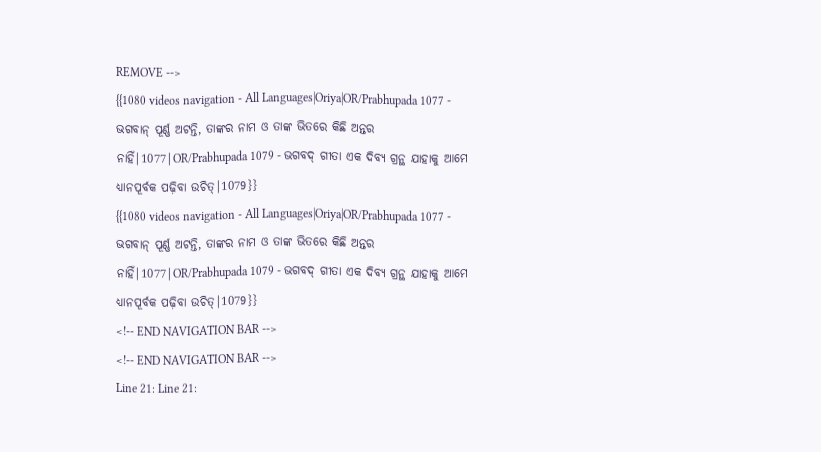REMOVE -->
{{1080 videos navigation - All Languages|Oriya|OR/Prabhupada 1077 - ଭଗବାନ୍ ପୂର୍ଣ୍ଣ ଅଟନ୍ତି, ତାଙ୍କର ନାମ ଓ ତାଙ୍କ ଭିତରେ କିଛି ଅନ୍ତର ନାହିଁ|1077|OR/Prabhupada 1079 - ଭଗବଦ୍ ଗୀତା ଏକ ଦିବ୍ୟ ଗ୍ରନ୍ଥ ଯାହାକୁ ଆମେ ଧ୍ୟାନପୂର୍ବକ ପଢ଼ିବା ଉଚିତ୍|1079}}
{{1080 videos navigation - All Languages|Oriya|OR/Prabhupada 1077 - ଭଗବାନ୍ ପୂର୍ଣ୍ଣ ଅଟନ୍ତି, ତାଙ୍କର ନାମ ଓ ତାଙ୍କ ଭିତରେ କିଛି ଅନ୍ତର ନାହିଁ|1077|OR/Prabhupada 1079 - ଭଗବଦ୍ ଗୀତା ଏକ ଦିବ୍ୟ ଗ୍ରନ୍ଥ ଯାହାକୁ ଆମେ ଧ୍ୟାନପୂର୍ବକ ପଢ଼ିବା ଉଚିତ୍|1079}}
<!-- END NAVIGATION BAR -->
<!-- END NAVIGATION BAR -->
Line 21: Line 21: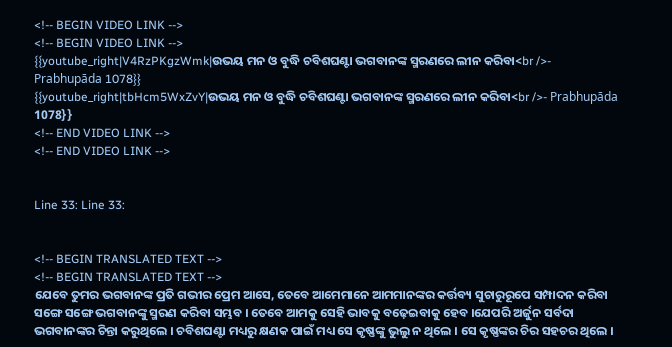<!-- BEGIN VIDEO LINK -->
<!-- BEGIN VIDEO LINK -->
{{youtube_right|V4RzPKgzWmk|ଉଭୟ ମନ ଓ ବୁଦ୍ଧି ଚବିଶଘଣ୍ଟା ଭଗବାନଙ୍କ ସ୍ମରଣରେ ଲୀନ କରିବା<br />- Prabhupāda 1078}}
{{youtube_right|tbHcm5WxZvY|ଉଭୟ ମନ ଓ ବୁଦ୍ଧି ଚବିଶଘଣ୍ଟା ଭଗବାନଙ୍କ ସ୍ମରଣରେ ଲୀନ କରିବା<br />- Prabhupāda 1078}}
<!-- END VIDEO LINK -->
<!-- END VIDEO LINK -->


Line 33: Line 33:


<!-- BEGIN TRANSLATED TEXT -->
<!-- BEGIN TRANSLATED TEXT -->
ଯେବେ ତୁମର ଭଗବାନଙ୍କ ପ୍ରତି ଗଭୀର ପ୍ରେମ ଆସେ, ତେବେ ଆମେମାନେ ଆମମାନଙ୍କର କର୍ତ୍ତବ୍ୟ ସୁଚାରୁରୂପେ ସମ୍ପାଦନ କରିବା ସଙ୍ଗେ ସଙ୍ଗେ ଭଗବାନଙ୍କୁ ସ୍ମରଣ କରିବା ସମ୍ଭବ । ତେବେ ଆମକୁ ସେହି ଭାବକୁ ବଢ଼େଇବାକୁ ହେବ ।ଯେପରି ଅର୍ଜୁନ ସର୍ବଦା ଭଗବାନଙ୍କର ଚିନ୍ତା କରୁଥିଲେ । ଚବିଶଘଣ୍ଟା ମଧ୍ୟରୁ କ୍ଷଣକ ପାଇଁ ମଧ୍ୟ ସେ କୃଷ୍ଣଙ୍କୁ ଭୁଲୁ ନ ଥିଲେ । ସେ କୃଷ୍ଣଙ୍କର ଚିର ସହଚର ଥିଲେ ।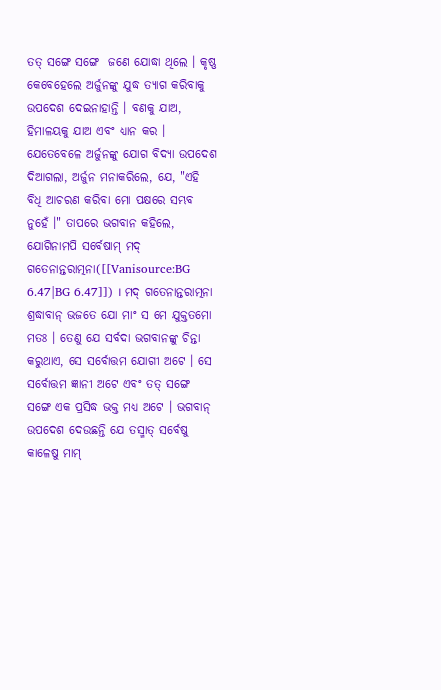ତତ୍ ସଙ୍ଗେ ସଙ୍ଗେ  ଜଣେ ଯୋଦ୍ଧା ଥିଲେ । କୃଷ୍ଣ କେବେହେଲେ ଅର୍ଜୁନଙ୍କୁ ଯୁଦ୍ଧ ତ୍ୟାଗ କରିବାକୁ ଉପଦେଶ ଦେଇନାହାନ୍ତି । ବଣକୁ ଯାଅ, ହିମାଳୟକୁ ଯାଅ ଏବଂ ଧ୍ୟାନ କର । ଯେତେବେଳେ ଅର୍ଜୁନଙ୍କୁ ଯୋଗ ବିଦ୍ୟା ଉପଦେଶ ଦିଆଗଲା, ଅର୍ଜୁନ ମନାକରିଲେ, ଯେ, "ଏହି ବିଧି ଆଚରଣ କରିବା ମୋ ପକ୍ଷରେ ସମ୍ଭବ ନୁହେଁ ।" ତାପରେ ଭଗବାନ କହିଲେ, ଯୋଗିନାମପି ସର୍ବେଷାମ୍ ମଦ୍ ଗତେନାନ୍ତରାତ୍ମନା([[Vanisource:BG 6.47|BG 6.47]]) । ମଦ୍ ଗତେନାନ୍ତରାତ୍ମନା ଶ୍ରଦ୍ଧାବାନ୍ ଭଜତେ ଯୋ ମାଂ ସ ମେ ଯୁକ୍ତତମୋ ମତଃ । ତେଣୁ ଯେ ସର୍ବଦା ଭଗବାନଙ୍କୁ ଚିନ୍ତା କରୁଥାଏ, ସେ ସର୍ବୋତ୍ତମ ଯୋଗୀ ଅଟେ । ସେ ସର୍ବୋତ୍ତମ ଜ୍ଞାନୀ ଅଟେ ଏବଂ ତତ୍ ସଙ୍ଗେ ସଙ୍ଗେ ଏକ ପ୍ରସିଦ୍ଧ ଭକ୍ତ ମଧ୍ୟ ଅଟେ । ଭଗବାନ୍ ଉପଦେଶ ଦେଉଛନ୍ତି ଯେ ତସ୍ମାତ୍ ସର୍ବେଷୁ କାଳେଷୁ ମାମ୍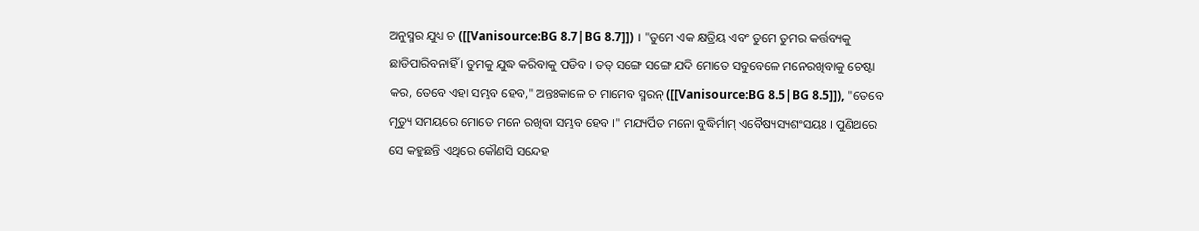ଅନୁସ୍ମର ଯୁଧ୍ୟ ଚ ([[Vanisource:BG 8.7|BG 8.7]]) । "ତୁମେ ଏକ କ୍ଷତ୍ରିୟ ଏବଂ ତୁମେ ତୁମର କର୍ତ୍ତବ୍ୟକୁ ଛାଡିପାରିବନାହିଁ । ତୁମକୁ ଯୁଦ୍ଧ କରିବାକୁ ପଡିବ । ତତ୍ ସଙ୍ଗେ ସଙ୍ଗେ ଯଦି ମୋତେ ସବୁବେଳେ ମନେରଖିବାକୁ ଚେଷ୍ଟା କର, ତେବେ ଏହା ସମ୍ଭବ ହେବ," ଅନ୍ତଃକାଳେ ଚ ମାମେବ ସ୍ମରନ୍ ([[Vanisource:BG 8.5|BG 8.5]]), "ତେବେ ମୃତ୍ୟୁ ସମୟରେ ମୋତେ ମନେ ରଖିବା ସମ୍ଭବ ହେବ ।" ମଯ୍ୟର୍ପିତ ମନୋ ବୁଦ୍ଧିର୍ମାମ୍ ଏବୈଷ୍ୟସ୍ୟଶଂସୟଃ । ପୁଣିଥରେ ସେ କହୁଛନ୍ତି ଏଥିରେ କୌଣସି ସନ୍ଦେହ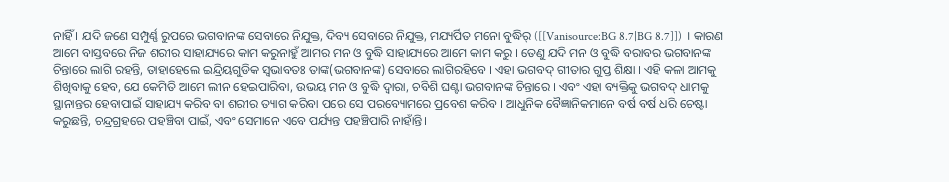ନାହିଁ । ଯଦି ଜଣେ ସମ୍ପୁର୍ଣ୍ଣ ରୁପରେ ଭଗବାନଙ୍କ ସେବାରେ ନିଯୁକ୍ତ, ଦିବ୍ୟ ସେବାରେ ନିଯୁକ୍ତ, ମଯ୍ୟର୍ପିତ ମନୋ ବୁଦ୍ଧିର୍ ([[Vanisource:BG 8.7|BG 8.7]]) । କାରଣ ଆମେ ବାସ୍ତବରେ ନିଜ ଶରୀର ସାହାଯ୍ୟରେ କାମ କରୁନାହୁଁ ଆମର ମନ ଓ ବୁଦ୍ଧି ସାହାଯ୍ୟରେ ଆମେ କାମ କରୁ । ତେଣୁ ଯଦି ମନ ଓ ବୁଦ୍ଧି ବରାବର ଭଗବାନଙ୍କ ଚିନ୍ତାରେ ଲାଗି ରହନ୍ତି, ତାହାହେଲେ ଇନ୍ଦ୍ରିୟଗୁଡିକ ସ୍ଵଭାବତଃ ତାଙ୍କ(ଭଗବାନଙ୍କ) ସେବାରେ ଲାଗିରହିବେ । ଏହା ଭଗବଦ୍ ଗୀତାର ଗୁପ୍ତ ଶିକ୍ଷା । ଏହି କଳା ଆମକୁ ଶିଖିବାକୁ ହେବ, ଯେ କେମିତି ଆମେ ଲୀନ ହେଇପାରିବା, ଉଭୟ ମନ ଓ ବୁଦ୍ଧି ଦ୍ଵାରା, ଚବିଶି ଘଣ୍ଟା ଭଗବାନଙ୍କ ଚିନ୍ତାରେ । ଏବଂ ଏହା ବ୍ୟକ୍ତିକୁ ଭଗବଦ୍ ଧାମକୁ ସ୍ଥାନାନ୍ତର ହେବାପାଇଁ ସାହାଯ୍ୟ କରିବ ବା ଶରୀର ତ୍ୟାଗ କରିବା ପରେ ସେ ପରବ୍ୟୋମରେ ପ୍ରବେଶ କରିବ । ଆଧୁନିକ ବୈଜ୍ଞାନିକମାନେ ବର୍ଷ ବର୍ଷ ଧରି ଚେଷ୍ଟା କରୁଛନ୍ତି, ଚନ୍ଦ୍ରଗ୍ରହରେ ପହଞ୍ଚିବା ପାଇଁ, ଏବଂ ସେମାନେ ଏବେ ପର୍ଯ୍ୟନ୍ତ ପହଞ୍ଚିପାରି ନାହାଁନ୍ତି।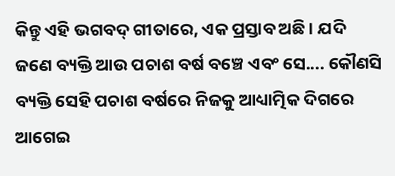କିନ୍ତୁ ଏହି ଭଗବଦ୍ ଗୀତାରେ, ଏ‍କ ପ୍ରସ୍ତାବ ଅଛି । ଯଦି ଜଣେ ବ୍ୟକ୍ତି ଆଉ ପଚାଶ ବର୍ଷ ବଞ୍ଚେ ଏବଂ ସେ.... କୌଣସି ବ୍ୟକ୍ତି ସେହି ପଚାଶ ବର୍ଷରେ ନିଜକୁ ଆଧ୍ୟାତ୍ମିକ ଦିଗରେ ଆଗେଇ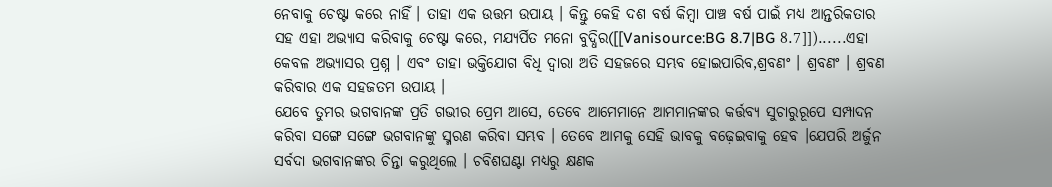ନେବାକୁ ଚେଷ୍ଟା କରେ ନାହିଁ । ତାହା ଏକ ଉତ୍ତମ ଉପାୟ । କିନ୍ତୁ କେହି ଦଶ ବର୍ଷ କିମ୍ଵା ପାଞ୍ଚ ବର୍ଷ ପାଇଁ ମଧ୍ୟ ଆନ୍ତରିକତାର ସହ ଏହା ଅଭ୍ୟାସ କରିବାକୁ ଚେଷ୍ଟା କରେ, ମଯ୍ୟର୍ପିତ ମନୋ ବୁଦ୍ଧିର([[Vanisource:BG 8.7|BG 8.7]])......ଏହା କେବଳ ଅଭ୍ୟାସର ପ୍ରଶ୍ନ । ଏବଂ ତାହା ଭକ୍ତିଯୋଗ ବିଧି ଦ୍ଵାରା ଅତି ସହଜରେ ସମ୍ଭବ ହୋଇପାରିବ,ଶ୍ରବଣଂ । ଶ୍ରବଣଂ । ଶ୍ରବଣ କରିବାର ଏକ ସହଜତମ ଉପାୟ ।
ଯେବେ ତୁମର ଭଗବାନଙ୍କ ପ୍ରତି ଗଭୀର ପ୍ରେମ ଆସେ, ତେବେ ଆମେମାନେ ଆମମାନଙ୍କର କର୍ତ୍ତବ୍ୟ ସୁଚାରୁରୂପେ ସମ୍ପାଦନ କରିବା ସଙ୍ଗେ ସଙ୍ଗେ ଭଗବାନଙ୍କୁ ସ୍ମରଣ କରିବା ସମ୍ଭବ । ତେବେ ଆମକୁ ସେହି ଭାବକୁ ବଢ଼େଇବାକୁ ହେବ ।ଯେପରି ଅର୍ଜୁନ ସର୍ବଦା ଭଗବାନଙ୍କର ଚିନ୍ତା କରୁଥିଲେ । ଚବିଶଘଣ୍ଟା ମଧ୍ୟରୁ କ୍ଷଣକ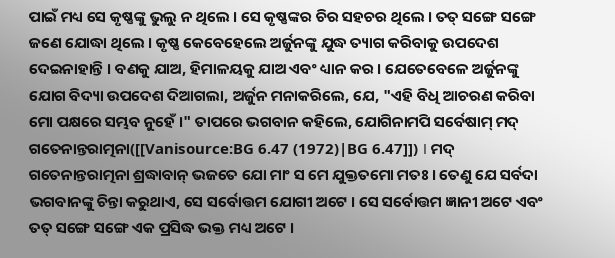ପାଇଁ ମଧ୍ୟ ସେ କୃଷ୍ଣଙ୍କୁ ଭୁଲୁ ନ ଥିଲେ । ସେ କୃଷ୍ଣଙ୍କର ଚିର ସହଚର ଥିଲେ । ତତ୍ ସଙ୍ଗେ ସଙ୍ଗେ  ଜଣେ ଯୋଦ୍ଧା ଥିଲେ । କୃଷ୍ଣ କେବେହେଲେ ଅର୍ଜୁନଙ୍କୁ ଯୁଦ୍ଧ ତ୍ୟାଗ କରିବାକୁ ଉପଦେଶ ଦେଇନାହାନ୍ତି । ବଣକୁ ଯାଅ, ହିମାଳୟକୁ ଯାଅ ଏବଂ ଧ୍ୟାନ କର । ଯେତେବେଳେ ଅର୍ଜୁନଙ୍କୁ ଯୋଗ ବିଦ୍ୟା ଉପଦେଶ ଦିଆଗଲା, ଅର୍ଜୁନ ମନାକରିଲେ, ଯେ, "ଏହି ବିଧି ଆଚରଣ କରିବା ମୋ ପକ୍ଷରେ ସମ୍ଭବ ନୁହେଁ ।" ତାପରେ ଭଗବାନ କହିଲେ, ଯୋଗିନାମପି ସର୍ବେଷାମ୍ ମଦ୍ ଗତେନାନ୍ତରାତ୍ମନା([[Vanisource:BG 6.47 (1972)|BG 6.47]]) । ମଦ୍ ଗତେନାନ୍ତରାତ୍ମନା ଶ୍ରଦ୍ଧାବାନ୍ ଭଜତେ ଯୋ ମାଂ ସ ମେ ଯୁକ୍ତତମୋ ମତଃ । ତେଣୁ ଯେ ସର୍ବଦା ଭଗବାନଙ୍କୁ ଚିନ୍ତା କରୁଥାଏ, ସେ ସର୍ବୋତ୍ତମ ଯୋଗୀ ଅଟେ । ସେ ସର୍ବୋତ୍ତମ ଜ୍ଞାନୀ ଅଟେ ଏବଂ ତତ୍ ସଙ୍ଗେ ସଙ୍ଗେ ଏକ ପ୍ରସିଦ୍ଧ ଭକ୍ତ ମଧ୍ୟ ଅଟେ ।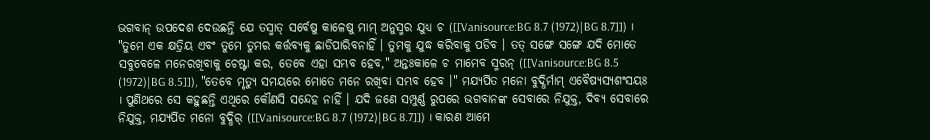ଭଗବାନ୍ ଉପଦେଶ ଦେଉଛନ୍ତି ଯେ ତସ୍ମାତ୍ ସର୍ବେଷୁ କାଳେଷୁ ମାମ୍ ଅନୁସ୍ମର ଯୁଧ୍ୟ ଚ ([[Vanisource:BG 8.7 (1972)|BG 8.7]]) । "ତୁମେ ଏକ କ୍ଷତ୍ରିୟ ଏବଂ ତୁମେ ତୁମର କର୍ତ୍ତବ୍ୟକୁ ଛାଡିପାରିବନାହିଁ । ତୁମକୁ ଯୁଦ୍ଧ କରିବାକୁ ପଡିବ । ତତ୍ ସଙ୍ଗେ ସଙ୍ଗେ ଯଦି ମୋତେ ସବୁବେଳେ ମନେରଖିବାକୁ ଚେଷ୍ଟା କର, ତେବେ ଏହା ସମ୍ଭବ ହେବ," ଅନ୍ତଃକାଳେ ଚ ମାମେବ ସ୍ମରନ୍ ([[Vanisource:BG 8.5 (1972)|BG 8.5]]), "ତେବେ ମୃତ୍ୟୁ ସମୟରେ ମୋତେ ମନେ ରଖିବା ସମ୍ଭବ ହେବ ।" ମଯ୍ୟର୍ପିତ ମନୋ ବୁଦ୍ଧିର୍ମାମ୍ ଏବୈଷ୍ୟସ୍ୟଶଂସୟଃ । ପୁଣିଥରେ ସେ କହୁଛନ୍ତି ଏଥିରେ କୌଣସି ସନ୍ଦେହ ନାହିଁ । ଯଦି ଜଣେ ସମ୍ପୁର୍ଣ୍ଣ ରୁପରେ ଭଗବାନଙ୍କ ସେବାରେ ନିଯୁକ୍ତ, ଦିବ୍ୟ ସେବାରେ ନିଯୁକ୍ତ, ମଯ୍ୟର୍ପିତ ମନୋ ବୁଦ୍ଧିର୍ ([[Vanisource:BG 8.7 (1972)|BG 8.7]]) । କାରଣ ଆମେ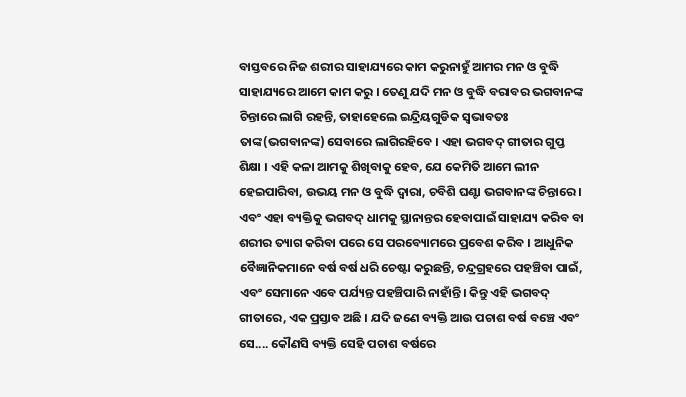ବାସ୍ତବରେ ନିଜ ଶରୀର ସାହାଯ୍ୟରେ କାମ କରୁନାହୁଁ ଆମର ମନ ଓ ବୁଦ୍ଧି ସାହାଯ୍ୟରେ ଆମେ କାମ କରୁ । ତେଣୁ ଯଦି ମନ ଓ ବୁଦ୍ଧି ବରାବର ଭଗବାନଙ୍କ ଚିନ୍ତାରେ ଲାଗି ରହନ୍ତି, ତାହାହେଲେ ଇନ୍ଦ୍ରିୟଗୁଡିକ ସ୍ଵଭାବତଃ ତାଙ୍କ(ଭଗବାନଙ୍କ) ସେବାରେ ଲାଗିରହିବେ । ଏହା ଭଗବଦ୍ ଗୀତାର ଗୁପ୍ତ ଶିକ୍ଷା । ଏହି କଳା ଆମକୁ ଶିଖିବାକୁ ହେବ, ଯେ କେମିତି ଆମେ ଲୀନ ହେଇପାରିବା, ଉଭୟ ମନ ଓ ବୁଦ୍ଧି ଦ୍ଵାରା, ଚବିଶି ଘଣ୍ଟା ଭଗବାନଙ୍କ ଚିନ୍ତାରେ । ଏବଂ ଏହା ବ୍ୟକ୍ତିକୁ ଭଗବଦ୍ ଧାମକୁ ସ୍ଥାନାନ୍ତର ହେବାପାଇଁ ସାହାଯ୍ୟ କରିବ ବା ଶରୀର ତ୍ୟାଗ କରିବା ପରେ ସେ ପରବ୍ୟୋମରେ ପ୍ରବେଶ କରିବ । ଆଧୁନିକ ବୈଜ୍ଞାନିକମାନେ ବର୍ଷ ବର୍ଷ ଧରି ଚେଷ୍ଟା କରୁଛନ୍ତି, ଚନ୍ଦ୍ରଗ୍ରହରେ ପହଞ୍ଚିବା ପାଇଁ, ଏବଂ ସେମାନେ ଏବେ ପର୍ଯ୍ୟନ୍ତ ପହଞ୍ଚିପାରି ନାହାଁନ୍ତି। କିନ୍ତୁ ଏହି ଭଗବଦ୍ ଗୀତାରେ, ଏ‍କ ପ୍ରସ୍ତାବ ଅଛି । ଯଦି ଜଣେ ବ୍ୟକ୍ତି ଆଉ ପଚାଶ ବର୍ଷ ବଞ୍ଚେ ଏବଂ ସେ.... କୌଣସି ବ୍ୟକ୍ତି ସେହି ପଚାଶ ବର୍ଷରେ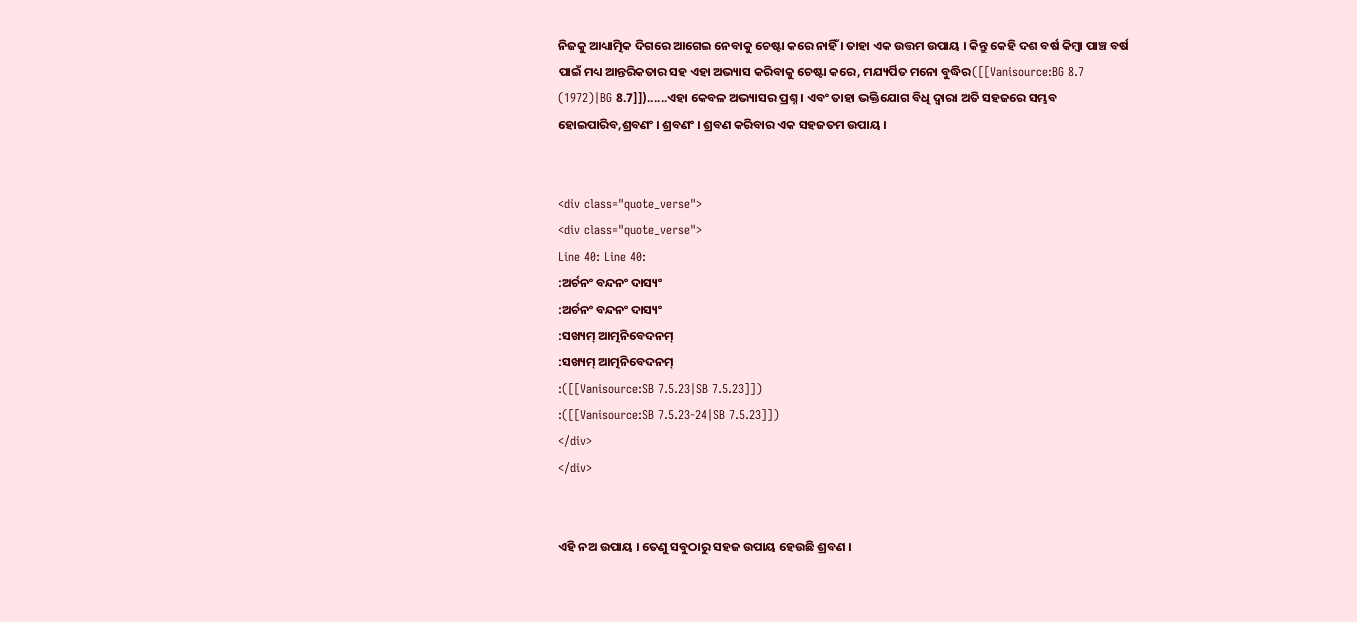ନିଜକୁ ଆଧ୍ୟାତ୍ମିକ ଦିଗରେ ଆଗେଇ ନେବାକୁ ଚେଷ୍ଟା କରେ ନାହିଁ । ତାହା ଏକ ଉତ୍ତମ ଉପାୟ । କିନ୍ତୁ କେହି ଦଶ ବର୍ଷ କିମ୍ଵା ପାଞ୍ଚ ବର୍ଷ ପାଇଁ ମଧ୍ୟ ଆନ୍ତରିକତାର ସହ ଏହା ଅଭ୍ୟାସ କରିବାକୁ ଚେଷ୍ଟା କରେ, ମଯ୍ୟର୍ପିତ ମନୋ ବୁଦ୍ଧିର([[Vanisource:BG 8.7 (1972)|BG 8.7]])......ଏହା କେବଳ ଅଭ୍ୟାସର ପ୍ରଶ୍ନ । ଏବଂ ତାହା ଭକ୍ତିଯୋଗ ବିଧି ଦ୍ଵାରା ଅତି ସହଜରେ ସମ୍ଭବ ହୋଇପାରିବ,ଶ୍ରବଣଂ । ଶ୍ରବଣଂ । ଶ୍ରବଣ କରିବାର ଏକ ସହଜତମ ଉପାୟ ।


<div class="quote_verse">
<div class="quote_verse">
Line 40: Line 40:
:ଅର୍ଚନଂ ବନ୍ଦନଂ ଦାସ୍ୟଂ
:ଅର୍ଚନଂ ବନ୍ଦନଂ ଦାସ୍ୟଂ
:ସଖ୍ୟମ୍ ଆତ୍ମନିବେଦନମ୍
:ସଖ୍ୟମ୍ ଆତ୍ମନିବେଦନମ୍
:([[Vanisource:SB 7.5.23|SB 7.5.23]])
:([[Vanisource:SB 7.5.23-24|SB 7.5.23]])
</div>
</div>


ଏହି ନଅ ଉପାୟ । ତେଣୁ ସବୁଠାରୁ ସହଜ ଉପାୟ ହେଉଛି ଶ୍ରବଣ ।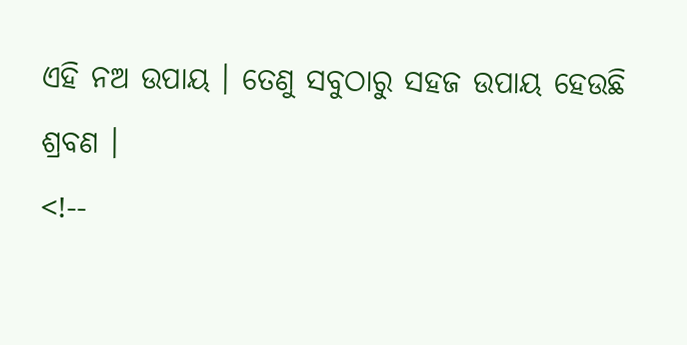ଏହି ନଅ ଉପାୟ । ତେଣୁ ସବୁଠାରୁ ସହଜ ଉପାୟ ହେଉଛି ଶ୍ରବଣ ।
<!--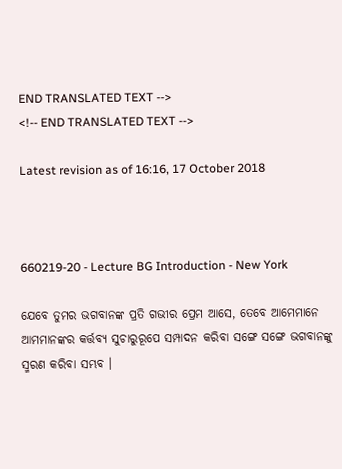END TRANSLATED TEXT -->
<!-- END TRANSLATED TEXT -->

Latest revision as of 16:16, 17 October 2018



660219-20 - Lecture BG Introduction - New York

ଯେବେ ତୁମର ଭଗବାନଙ୍କ ପ୍ରତି ଗଭୀର ପ୍ରେମ ଆସେ, ତେବେ ଆମେମାନେ ଆମମାନଙ୍କର କର୍ତ୍ତବ୍ୟ ସୁଚାରୁରୂପେ ସମ୍ପାଦନ କରିବା ସଙ୍ଗେ ସଙ୍ଗେ ଭଗବାନଙ୍କୁ ସ୍ମରଣ କରିବା ସମ୍ଭବ ।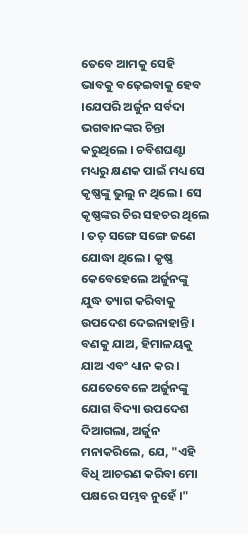ତେବେ ଆମକୁ ସେହି ଭାବକୁ ବଢ଼େଇବାକୁ ହେବ ।ଯେପରି ଅର୍ଜୁନ ସର୍ବଦା ଭଗବାନଙ୍କର ଚିନ୍ତା କରୁଥିଲେ । ଚବିଶଘଣ୍ଟା ମଧ୍ୟରୁ କ୍ଷଣକ ପାଇଁ ମଧ୍ୟ ସେ କୃଷ୍ଣଙ୍କୁ ଭୁଲୁ ନ ଥିଲେ । ସେ କୃଷ୍ଣଙ୍କର ଚିର ସହଚର ଥିଲେ । ତତ୍ ସଙ୍ଗେ ସଙ୍ଗେ ଜଣେ ଯୋଦ୍ଧା ଥିଲେ । କୃଷ୍ଣ କେବେହେଲେ ଅର୍ଜୁନଙ୍କୁ ଯୁଦ୍ଧ ତ୍ୟାଗ କରିବାକୁ ଉପଦେଶ ଦେଇନାହାନ୍ତି । ବଣକୁ ଯାଅ, ହିମାଳୟକୁ ଯାଅ ଏବଂ ଧ୍ୟାନ କର । ଯେତେବେଳେ ଅର୍ଜୁନଙ୍କୁ ଯୋଗ ବିଦ୍ୟା ଉପଦେଶ ଦିଆଗଲା, ଅର୍ଜୁନ ମନାକରିଲେ, ଯେ, "ଏହି ବିଧି ଆଚରଣ କରିବା ମୋ ପକ୍ଷରେ ସମ୍ଭବ ନୁହେଁ ।"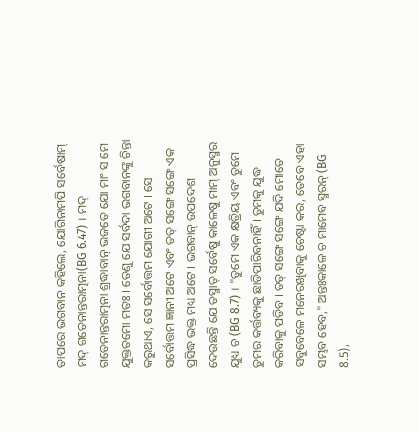ତାପରେ ଭଗବାନ କହିଲେ, ଯୋଗିନାମପି ସର୍ବେଷାମ୍ ମଦ୍ ଗତେନାନ୍ତରାତ୍ମନା(BG 6.47) । ମଦ୍ ଗତେନାନ୍ତରାତ୍ମନା ଶ୍ରଦ୍ଧାବାନ୍ ଭଜତେ ଯୋ ମାଂ ସ ମେ ଯୁକ୍ତତମୋ ମତଃ । ତେଣୁ ଯେ ସର୍ବଦା ଭଗବାନଙ୍କୁ ଚିନ୍ତା କରୁଥାଏ, ସେ ସର୍ବୋତ୍ତମ ଯୋଗୀ ଅଟେ । ସେ ସର୍ବୋତ୍ତମ ଜ୍ଞାନୀ ଅଟେ ଏବଂ ତତ୍ ସଙ୍ଗେ ସଙ୍ଗେ ଏକ ପ୍ରସିଦ୍ଧ ଭକ୍ତ ମଧ୍ୟ ଅଟେ । ଭଗବାନ୍ ଉପଦେଶ ଦେଉଛନ୍ତି ଯେ ତସ୍ମାତ୍ ସର୍ବେଷୁ କାଳେଷୁ ମାମ୍ ଅନୁସ୍ମର ଯୁଧ୍ୟ ଚ (BG 8.7) । "ତୁମେ ଏକ କ୍ଷତ୍ରିୟ ଏବଂ ତୁମେ ତୁମର କର୍ତ୍ତବ୍ୟକୁ ଛାଡିପାରିବନାହିଁ । ତୁମକୁ ଯୁଦ୍ଧ କରିବାକୁ ପଡିବ । ତତ୍ ସଙ୍ଗେ ସଙ୍ଗେ ଯଦି ମୋତେ ସବୁବେଳେ ମନେରଖିବାକୁ ଚେଷ୍ଟା କର, ତେବେ ଏହା ସମ୍ଭବ ହେବ," ଅନ୍ତଃକାଳେ ଚ ମାମେବ ସ୍ମରନ୍ (BG 8.5),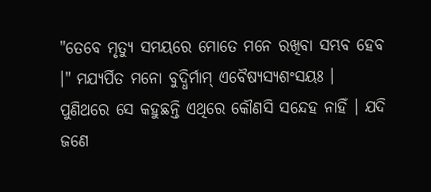"ତେବେ ମୃତ୍ୟୁ ସମୟରେ ମୋତେ ମନେ ରଖିବା ସମ୍ଭବ ହେବ ।" ମଯ୍ୟର୍ପିତ ମନୋ ବୁଦ୍ଧିର୍ମାମ୍ ଏବୈଷ୍ୟସ୍ୟଶଂସୟଃ । ପୁଣିଥରେ ସେ କହୁଛନ୍ତି ଏଥିରେ କୌଣସି ସନ୍ଦେହ ନାହିଁ । ଯଦି ଜଣେ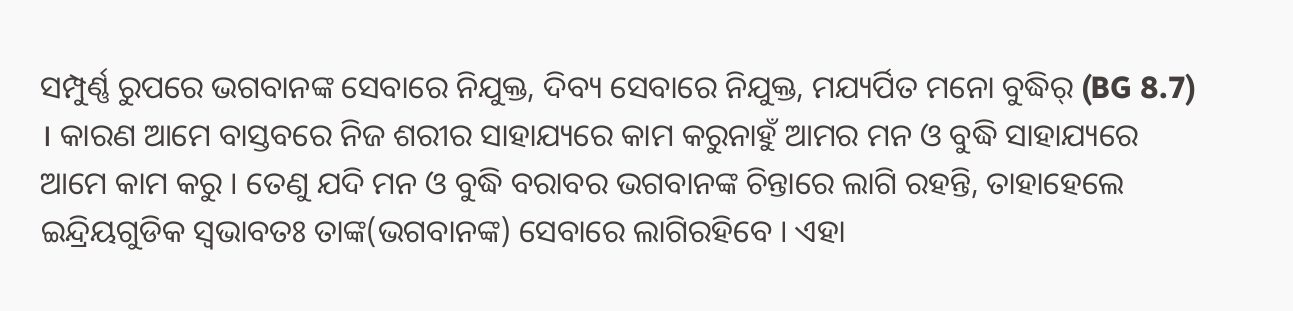ସମ୍ପୁର୍ଣ୍ଣ ରୁପରେ ଭଗବାନଙ୍କ ସେବାରେ ନିଯୁକ୍ତ, ଦିବ୍ୟ ସେବାରେ ନିଯୁକ୍ତ, ମଯ୍ୟର୍ପିତ ମନୋ ବୁଦ୍ଧିର୍ (BG 8.7) । କାରଣ ଆମେ ବାସ୍ତବରେ ନିଜ ଶରୀର ସାହାଯ୍ୟରେ କାମ କରୁନାହୁଁ ଆମର ମନ ଓ ବୁଦ୍ଧି ସାହାଯ୍ୟରେ ଆମେ କାମ କରୁ । ତେଣୁ ଯଦି ମନ ଓ ବୁଦ୍ଧି ବରାବର ଭଗବାନଙ୍କ ଚିନ୍ତାରେ ଲାଗି ରହନ୍ତି, ତାହାହେଲେ ଇନ୍ଦ୍ରିୟଗୁଡିକ ସ୍ଵଭାବତଃ ତାଙ୍କ(ଭଗବାନଙ୍କ) ସେବାରେ ଲାଗିରହିବେ । ଏହା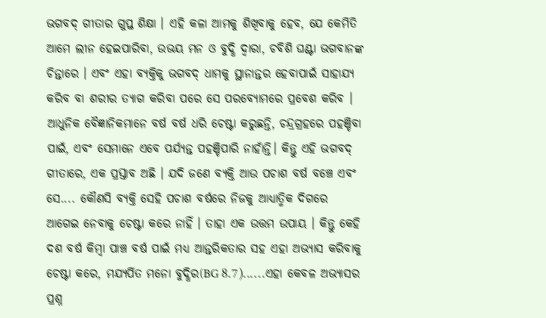ଭଗବଦ୍ ଗୀତାର ଗୁପ୍ତ ଶିକ୍ଷା । ଏହି କଳା ଆମକୁ ଶିଖିବାକୁ ହେବ, ଯେ କେମିତି ଆମେ ଲୀନ ହେଇପାରିବା, ଉଭୟ ମନ ଓ ବୁଦ୍ଧି ଦ୍ଵାରା, ଚବିଶି ଘଣ୍ଟା ଭଗବାନଙ୍କ ଚିନ୍ତାରେ । ଏବଂ ଏହା ବ୍ୟକ୍ତିକୁ ଭଗବଦ୍ ଧାମକୁ ସ୍ଥାନାନ୍ତର ହେବାପାଇଁ ସାହାଯ୍ୟ କରିବ ବା ଶରୀର ତ୍ୟାଗ କରିବା ପରେ ସେ ପରବ୍ୟୋମରେ ପ୍ରବେଶ କରିବ । ଆଧୁନିକ ବୈଜ୍ଞାନିକମାନେ ବର୍ଷ ବର୍ଷ ଧରି ଚେଷ୍ଟା କରୁଛନ୍ତି, ଚନ୍ଦ୍ରଗ୍ରହରେ ପହଞ୍ଚିବା ପାଇଁ, ଏବଂ ସେମାନେ ଏବେ ପର୍ଯ୍ୟନ୍ତ ପହଞ୍ଚିପାରି ନାହାଁନ୍ତି। କିନ୍ତୁ ଏହି ଭଗବଦ୍ ଗୀତାରେ, ଏ‍କ ପ୍ରସ୍ତାବ ଅଛି । ଯଦି ଜଣେ ବ୍ୟକ୍ତି ଆଉ ପଚାଶ ବର୍ଷ ବଞ୍ଚେ ଏବଂ ସେ.... କୌଣସି ବ୍ୟକ୍ତି ସେହି ପଚାଶ ବର୍ଷରେ ନିଜକୁ ଆଧ୍ୟାତ୍ମିକ ଦିଗରେ ଆଗେଇ ନେବାକୁ ଚେଷ୍ଟା କରେ ନାହିଁ । ତାହା ଏକ ଉତ୍ତମ ଉପାୟ । କିନ୍ତୁ କେହି ଦଶ ବର୍ଷ କିମ୍ଵା ପାଞ୍ଚ ବର୍ଷ ପାଇଁ ମଧ୍ୟ ଆନ୍ତରିକତାର ସହ ଏହା ଅଭ୍ୟାସ କରିବାକୁ ଚେଷ୍ଟା କରେ, ମଯ୍ୟର୍ପିତ ମନୋ ବୁଦ୍ଧିର(BG 8.7)......ଏହା କେବଳ ଅଭ୍ୟାସର ପ୍ରଶ୍ନ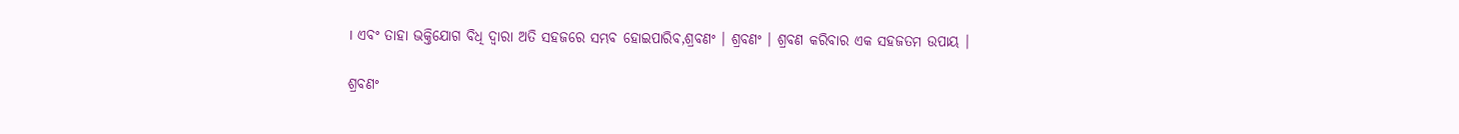। ଏବଂ ତାହା ଭକ୍ତିଯୋଗ ବିଧି ଦ୍ଵାରା ଅତି ସହଜରେ ସମ୍ଭବ ହୋଇପାରିବ,ଶ୍ରବଣଂ । ଶ୍ରବଣଂ । ଶ୍ରବଣ କରିବାର ଏକ ସହଜତମ ଉପାୟ ।

ଶ୍ରବଣଂ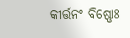କୀର୍ତ୍ତନଂ ବିଷ୍ଣୋଃ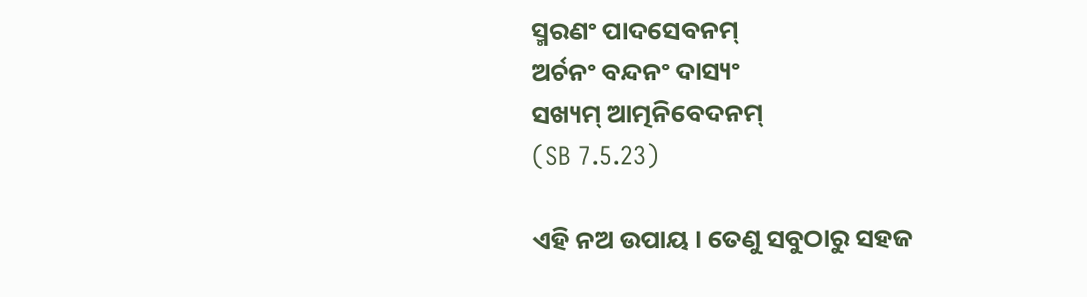ସ୍ମରଣଂ ପାଦସେବନମ୍
ଅର୍ଚନଂ ବନ୍ଦନଂ ଦାସ୍ୟଂ
ସଖ୍ୟମ୍ ଆତ୍ମନିବେଦନମ୍
(SB 7.5.23)

ଏହି ନଅ ଉପାୟ । ତେଣୁ ସବୁଠାରୁ ସହଜ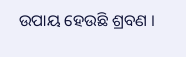ଉପାୟ ହେଉଛି ଶ୍ରବଣ ।